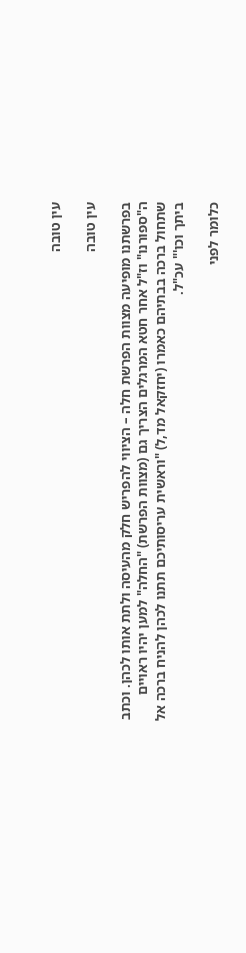עין טובה

עין טובה

בפרשתנו מופיעה מצוות הפרשת חלה – הציווי להפריש חלק מהעיסה ולתת אותו לכהן. וכתב ה"ספורנו" וז"ל אחר חטא המרגלים הצריך גם (מצוות הפרשת) "החלה" למען יהיו ראויים שתחול ברכה בבתיהם כאמרו (יחזקאל מד,ל) "וראשית עריסותיכם תתנו לכהן להניח ברכה אל ביתך וכו'" עכ"ל.

כלומר לפני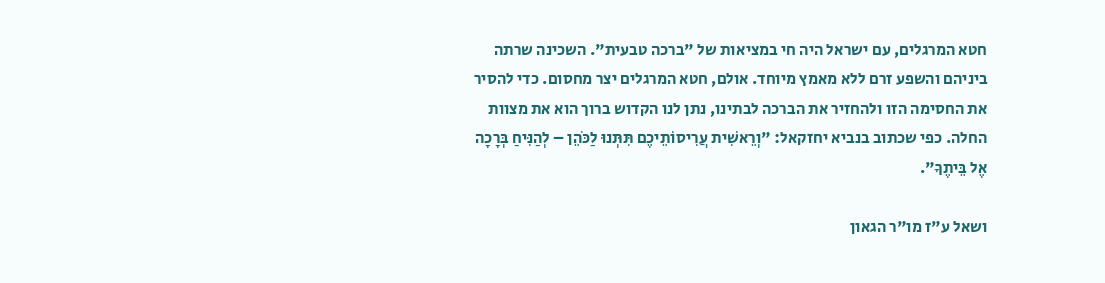חטא המרגלים, עם ישראל היה חי במציאות של "ברכה טבעית". השכינה שרתה ביניהם והשפע זרם ללא מאמץ מיוחד. אולם, חטא המרגלים יצר מחסום. כדי להסיר את החסימה הזו ולהחזיר את הברכה לבתינו, נתן לנו הקדוש ברוך הוא את מצוות החלה. כפי שכתוב בנביא יחזקאל: "וְרֵאשִׁית עֲרִיסוֹתֵיכֶם תִּתְּנוּ לַכֹּהֵן – לְהַנִּיחַ בְּרָכָה אֶל בֵּיתֶךָ".

ושאל ע"ז מו"ר הגאון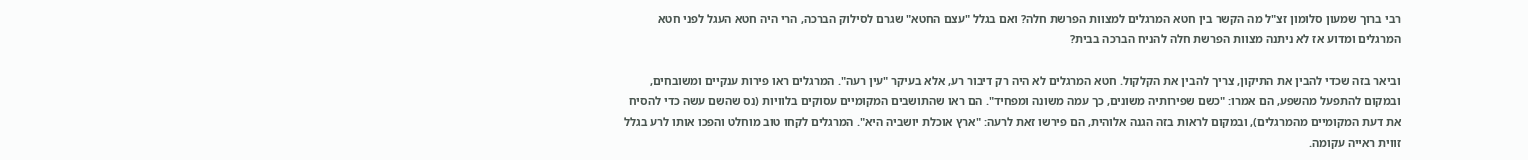רבי ברוך שמעון סלומון זצ"ל מה הקשר בין חטא המרגלים למצוות הפרשת חלה? ואם בגלל "עצם החטא" שגרם לסילוק הברכה, הרי היה חטא העגל לפני חטא המרגלים ומדוע אז לא ניתנה מצוות הפרשת חלה להניח הברכה בבית?

וביאר בזה שכדי להבין את התיקון, צריך להבין את הקלקול. חטא המרגלים לא היה רק דיבור רע, אלא בעיקר "עין רעה". המרגלים ראו פירות ענקיים ומשובחים, ובמקום להתפעל מהשפע, הם אמרו: "כשם שפירותיה משונים, כך עמה משונה ומפחיד". הם ראו שהתושבים המקומיים עסוקים בלוויות (נס שהשם עשה כדי להסיח את דעת המקומיים מהמרגלים), ובמקום לראות בזה הגנה אלוהית, הם פירשו זאת לרעה: "ארץ אוכלת יושביה היא". המרגלים לקחו טוב מוחלט והפכו אותו לרע בגלל זווית ראייה עקומה.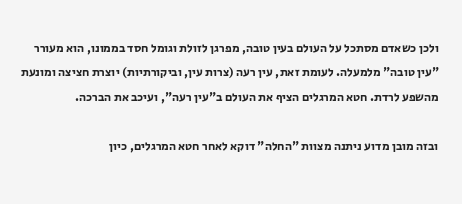ולכן כשאדם מסתכל על העולם בעין טובה, מפרגן לזולת וגומל חסד בממונו, הוא מעורר "עין טובה" מלמעלה. לעומת זאת, עין רעה (צרות עין, וביקורתיות) יוצרת חציצה ומונעת מהשפע לרדת. חטא המרגלים הציף את העולם ב"עין רעה", ועיכב את הברכה.

ובזה מובן מדוע ניתנה מצוות "החלה" דוקא לאחר חטא המרגלים, כיון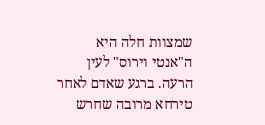שמצוות חלה היא ה"אנטי וירוס" לעין הרעה. ברגע שאדם לאחר טירחא מרובה שחרש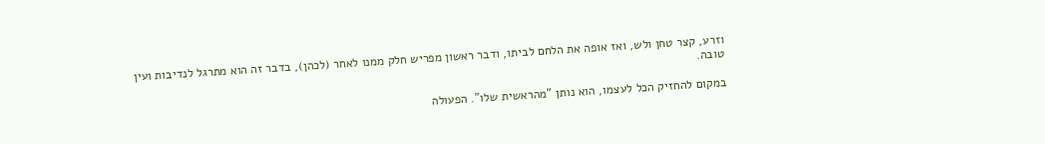וזרע, קצר טחן ולש, ואז אופה את הלחם לביתו, ודבר ראשון מפריש חלק ממנו לאחר (לכהן), בדבר זה הוא מתרגל לנדיבות ועין טובה.

במקום להחזיק הכל לעצמו, הוא נותן "מהראשית שלו". הפעולה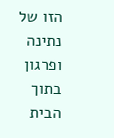הזו של נתינה ופרגון בתוך הבית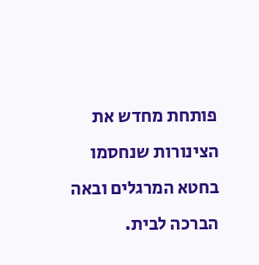פותחת מחדש את הצינורות שנחסמו בחטא המרגלים ובאה הברכה לבית.